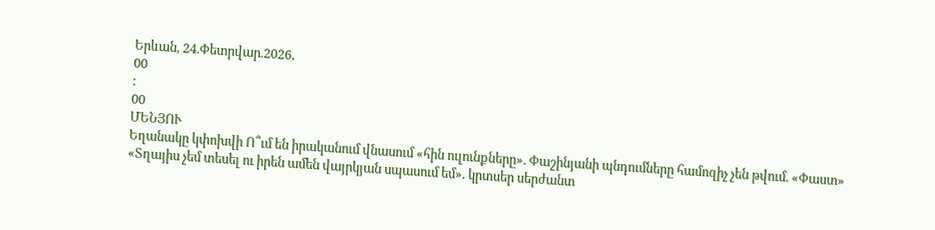Երևան, 24.Փետրվար.2026,
00
:
00
ՄԵՆՅՈՒ
Եղանակը կփոխվի Ո՞ւմ են իրականում վնասում «հին ուլունքները». Փաշինյանի պնդումները համոզիչ չեն թվում. «Փաստ» «Տղայիս չեմ տեսել ու իրեն ամեն վայրկյան սպասում եմ». կրտսեր սերժանտ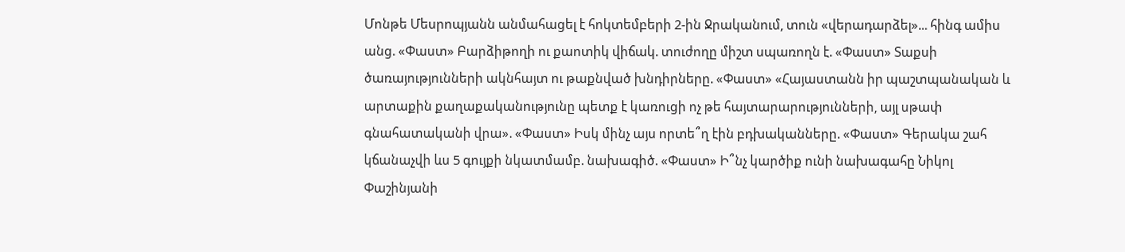Մոնթե Մեսրոպյանն անմահացել է հոկտեմբերի 2-ին Ջրականում, տուն «վերադարձել»... հինգ ամիս անց. «Փաստ» Բարձիթողի ու քաոտիկ վիճակ. տուժողը միշտ սպառողն է. «Փաստ» Տաքսի ծառայությունների ակնհայտ ու թաքնված խնդիրները. «Փաստ» «Հայաստանն իր պաշտպանական և արտաքին քաղաքականությունը պետք է կառուցի ոչ թե հայտարարությունների, այլ սթափ գնահատականի վրա». «Փաստ» Իսկ մինչ այս որտե՞ղ էին բդխականները. «Փաստ» Գերակա շահ կճանաչվի ևս 5 գույքի նկատմամբ. նախագիծ. «Փաստ» Ի՞նչ կարծիք ունի նախագահը Նիկոլ Փաշինյանի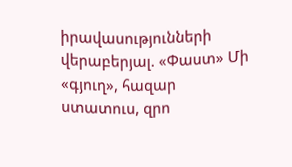իրավասությունների վերաբերյալ. «Փաստ» Մի «գյուղ», հազար ստատուս, զրո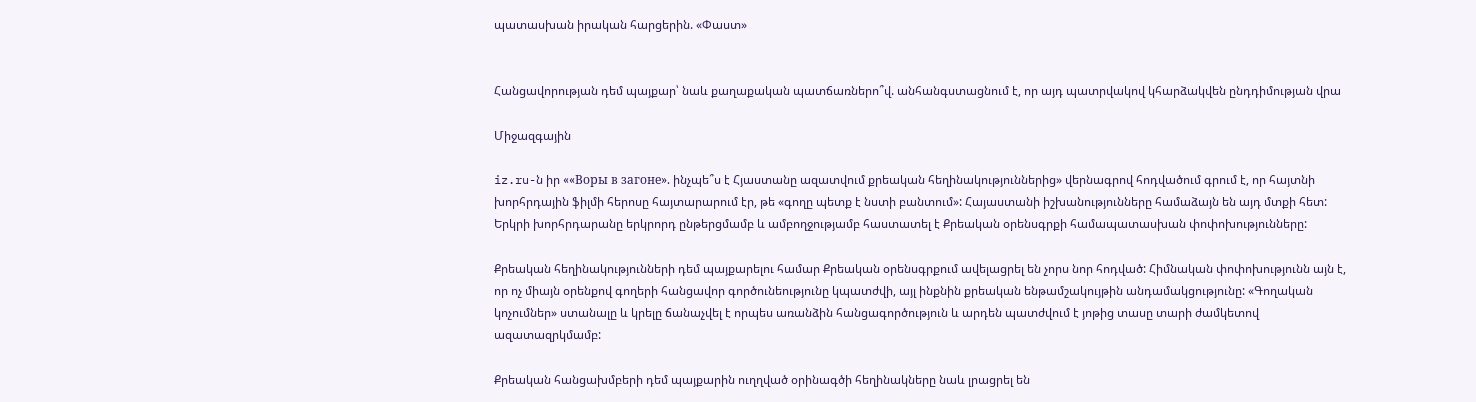պատասխան իրական հարցերին. «Փաստ»


Հանցավորության դեմ պայքար՝ նաև քաղաքական պատճառներո՞վ. անհանգստացնում է, որ այդ պատրվակով կհարձակվեն ընդդիմության վրա

Միջազգային

iz.ru-ն իր ««Воры в загоне». ինչպե՞ս է Հյաստանը ազատվում քրեական հեղինակություններից» վերնագրով հոդվածում գրում է, որ հայտնի խորհրդային ֆիլմի հերոսը հայտարարում էր, թե «գողը պետք է նստի բանտում»: Հայաստանի իշխանությունները համաձայն են այդ մտքի հետ: Երկրի խորհրդարանը երկրորդ ընթերցմամբ և ամբողջությամբ հաստատել է Քրեական օրենսգրքի համապատասխան փոփոխությունները:

Քրեական հեղինակությունների դեմ պայքարելու համար Քրեական օրենսգրքում ավելացրել են չորս նոր հոդված: Հիմնական փոփոխությունն այն է, որ ոչ միայն օրենքով գողերի հանցավոր գործունեությունը կպատժվի, այլ ինքնին քրեական ենթամշակույթին անդամակցությունը: «Գողական կոչումներ» ստանալը և կրելը ճանաչվել է որպես առանձին հանցագործություն և արդեն պատժվում է յոթից տասը տարի ժամկետով ազատազրկմամբ:

Քրեական հանցախմբերի դեմ պայքարին ուղղված օրինագծի հեղինակները նաև լրացրել են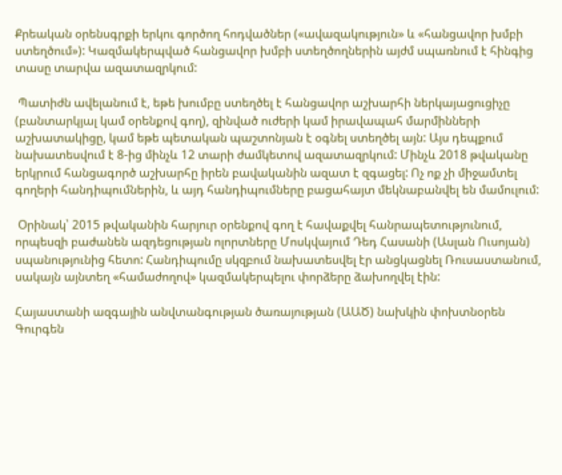Քրեական օրենսգրքի երկու գործող հոդվածներ («ավազակություն» և «հանցավոր խմբի ստեղծում»): Կազմակերպված հանցավոր խմբի ստեղծողներին այժմ սպառնում է հինգից տասը տարվա ազատազրկում:

 Պատիժն ավելանում է, եթե խումբը ստեղծել է հանցավոր աշխարհի ներկայացուցիչը (բանտարկյալ կամ օրենքով գող), զինված ուժերի կամ իրավապահ մարմինների աշխատակիցը, կամ եթե պետական պաշտոնյան է օգնել ստեղծել այն: Այս դեպքում նախատեսվում է 8-ից մինչև 12 տարի ժամկետով ազատազրկում: Մինչև 2018 թվականը երկրում հանցագործ աշխարհը իրեն բավականին ազատ է զգացել: Ոչ ոք չի միջամտել գողերի հանդիպումներին, և այդ հանդիպումները բացահայտ մեկնաբանվել են մամուլում:

 Օրինակ՝ 2015 թվականին հարյուր օրենքով գող է հավաքվել հանրապետությունում, որպեսզի բաժանեն ազդեցության ոլորտները Մոսկվայում Դեդ Հասանի (Ասլան Ուսոյան) սպանությունից հետո: Հանդիպումը սկզբում նախատեսվել էր անցկացնել Ռուսաստանում, սակայն այնտեղ «համաժողով» կազմակերպելու փորձերը ձախողվել էին:

Հայաստանի ազգային անվտանգության ծառայության (ԱԱԾ) նախկին փոխտնօրեն Գուրգեն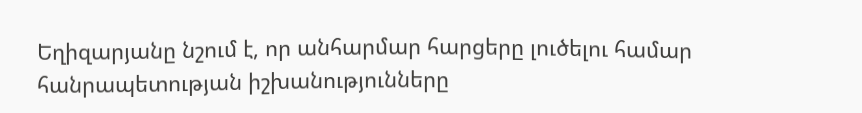Եղիզարյանը նշում է, որ անհարմար հարցերը լուծելու համար հանրապետության իշխանությունները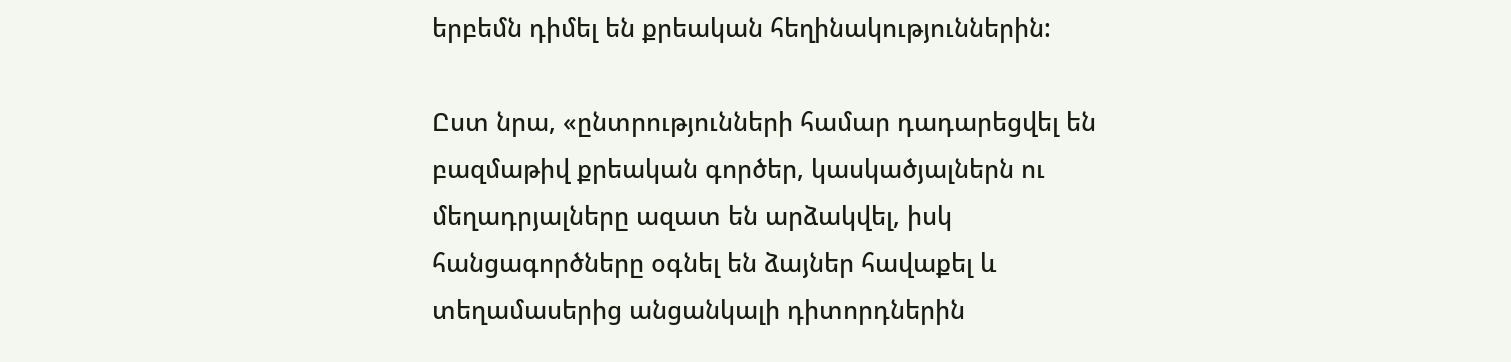երբեմն դիմել են քրեական հեղինակություններին:

Ըստ նրա, «ընտրությունների համար դադարեցվել են բազմաթիվ քրեական գործեր, կասկածյալներն ու մեղադրյալները ազատ են արձակվել, իսկ հանցագործները օգնել են ձայներ հավաքել և տեղամասերից անցանկալի դիտորդներին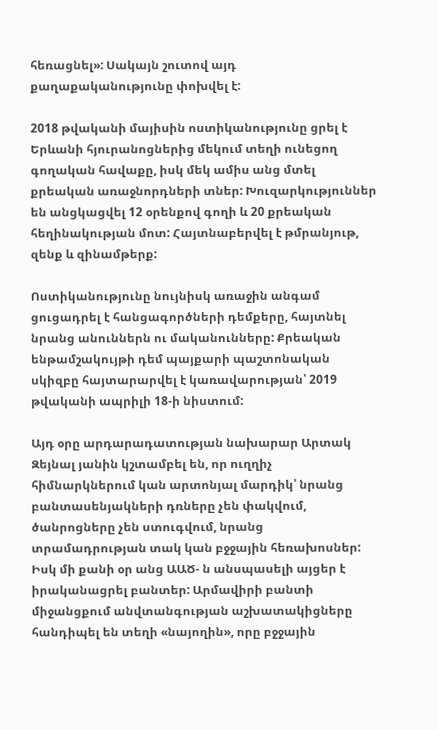հեռացնել»: Սակայն շուտով այդ քաղաքականությունը փոխվել է:

2018 թվականի մայիսին ոստիկանությունը ցրել է Երևանի հյուրանոցներից մեկում տեղի ունեցող գողական հավաքը, իսկ մեկ ամիս անց մտել քրեական առաջնորդների տներ: Խուզարկություններ են անցկացվել 12 օրենքով գողի և 20 քրեական հեղինակության մոտ: Հայտնաբերվել է թմրանյութ, զենք և զինամթերք:

Ոստիկանությունը նույնիսկ առաջին անգամ ցուցադրել է հանցագործների դեմքերը, հայտնել նրանց անուններն ու մականունները: Քրեական ենթամշակույթի դեմ պայքարի պաշտոնական սկիզբը հայտարարվել է կառավարության՝ 2019 թվականի ապրիլի 18-ի նիստում:

Այդ օրը արդարադատության նախարար Արտակ Զեյնալ յանին կշտամբել են, որ ուղղիչ հիմնարկներում կան արտոնյալ մարդիկ՝ նրանց բանտասենյակների դռները չեն փակվում, ծանրոցները չեն ստուգվում, նրանց տրամադրության տակ կան բջջային հեռախոսներ: Իսկ մի քանի օր անց ԱԱԾ- ն անսպասելի այցեր է իրականացրել բանտեր: Արմավիրի բանտի միջանցքում անվտանգության աշխատակիցները հանդիպել են տեղի «նայողին», որը բջջային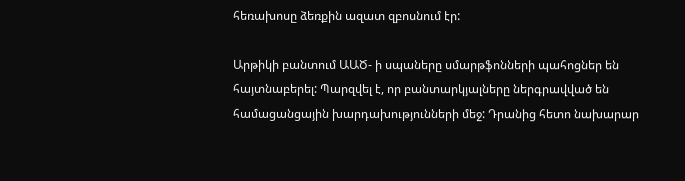հեռախոսը ձեռքին ազատ զբոսնում էր:

Արթիկի բանտում ԱԱԾ- ի սպաները սմարթֆոնների պահոցներ են հայտնաբերել: Պարզվել է, որ բանտարկյալները ներգրավված են համացանցային խարդախությունների մեջ: Դրանից հետո նախարար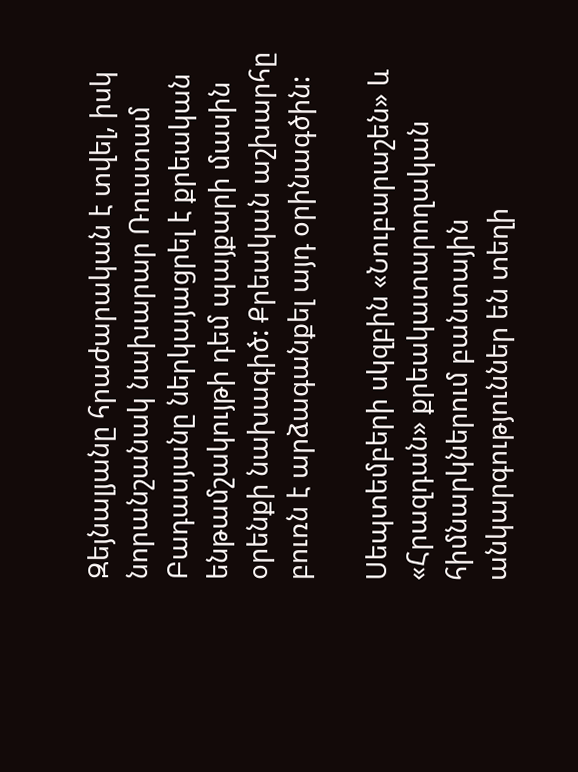Զեյնալյանը հրաժարական է տվել, իսկ նորանշանակ նախարար Ռուստամ Բադասյանը ներկայացրել է քրեական ենթամշակույթի դեմ պայքարի մասին օրենքի նախագիծ: Քրեական աշխարհը բուռն է արձագանքել այդ օրինագծին:

Սեպտեմբերի սկզբին «Նուբարաշեն» և «Հրազդան» քրեակատարողական հիմնարկներում բանտային անկարգություններ են տեղի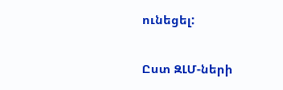ունեցել:

Ըստ ԶԼՄ-ների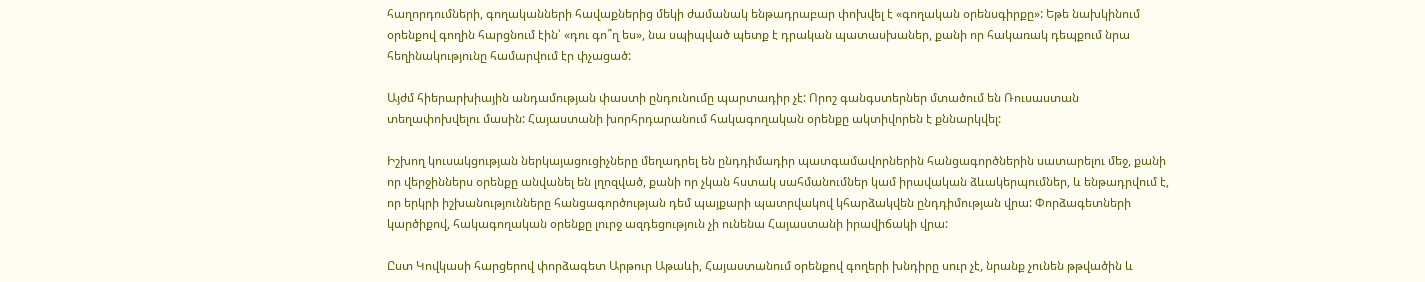հաղորդումների, գողականների հավաքներից մեկի ժամանակ ենթադրաբար փոխվել է «գողական օրենսգիրքը»: Եթե նախկինում օրենքով գողին հարցնում էին՝ «դու գո՞ղ ես», նա սպիպված պետք է դրական պատասխաներ, քանի որ հակառակ դեպքում նրա հեղինակությունը համարվում էր փչացած:

Այժմ հիերարխիային անդամության փաստի ընդունումը պարտադիր չէ: Որոշ գանգստերներ մտածում են Ռուսաստան տեղափոխվելու մասին: Հայաստանի խորհրդարանում հակագողական օրենքը ակտիվորեն է քննարկվել:

Իշխող կուսակցության ներկայացուցիչները մեղադրել են ընդդիմադիր պատգամավորներին հանցագործներին սատարելու մեջ, քանի որ վերջիններս օրենքը անվանել են լղոզված, քանի որ չկան հստակ սահմանումներ կամ իրավական ձևակերպումներ, և ենթադրվում է, որ երկրի իշխանությունները հանցագործության դեմ պայքարի պատրվակով կհարձակվեն ընդդիմության վրա: Փորձագետների կարծիքով, հակագողական օրենքը լուրջ ազդեցություն չի ունենա Հայաստանի իրավիճակի վրա:

Ըստ Կովկասի հարցերով փորձագետ Արթուր Աթաևի, Հայաստանում օրենքով գողերի խնդիրը սուր չէ, նրանք չունեն թթվածին և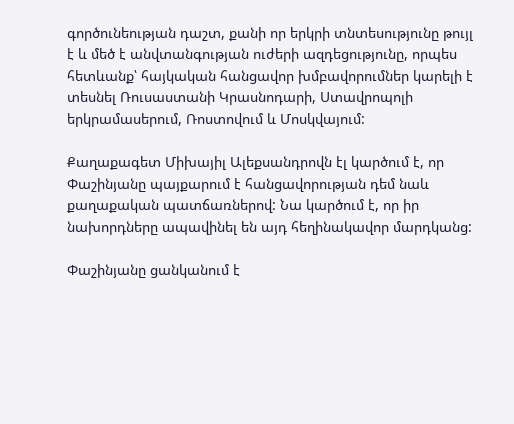գործունեության դաշտ, քանի որ երկրի տնտեսությունը թույլ է և մեծ է անվտանգության ուժերի ազդեցությունը, որպես հետևանք՝ հայկական հանցավոր խմբավորումներ կարելի է տեսնել Ռուսաստանի Կրասնոդարի, Ստավրոպոլի երկրամասերում, Ռոստովում և Մոսկվայում:

Քաղաքագետ Միխայիլ Ալեքսանդրովն էլ կարծում է, որ Փաշինյանը պայքարում է հանցավորության դեմ նաև քաղաքական պատճառներով: Նա կարծում է, որ իր նախորդները ապավինել են այդ հեղինակավոր մարդկանց:

Փաշինյանը ցանկանում է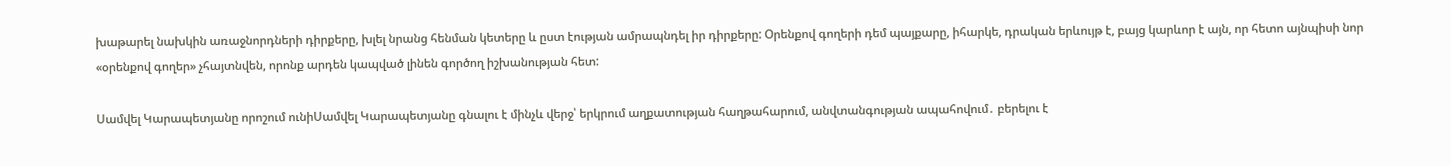խաթարել նախկին առաջնորդների դիրքերը, խլել նրանց հենման կետերը և ըստ էության ամրապնդել իր դիրքերը: Օրենքով գողերի դեմ պայքարը, իհարկե, դրական երևույթ է, բայց կարևոր է այն, որ հետո այնպիսի նոր «օրենքով գողեր» չհայտնվեն, որոնք արդեն կապված լինեն գործող իշխանության հետ:

Սամվել Կարապետյանը որոշում ունիՍամվել Կարապետյանը գնալու է մինչև վերջ՝ երկրում աղքատության հաղթահարում, անվտանգության ապահովում․ բերելու է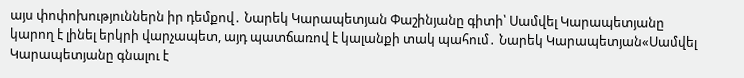այս փոփոխություններն իր դեմքով․ Նարեկ Կարապետյան Փաշինյանը գիտի՝ Սամվել Կարապետյանը կարող է լինել երկրի վարչապետ, այդ պատճառով է կալանքի տակ պահում․ Նարեկ Կարապետյան«Սամվել Կարապետյանը գնալու է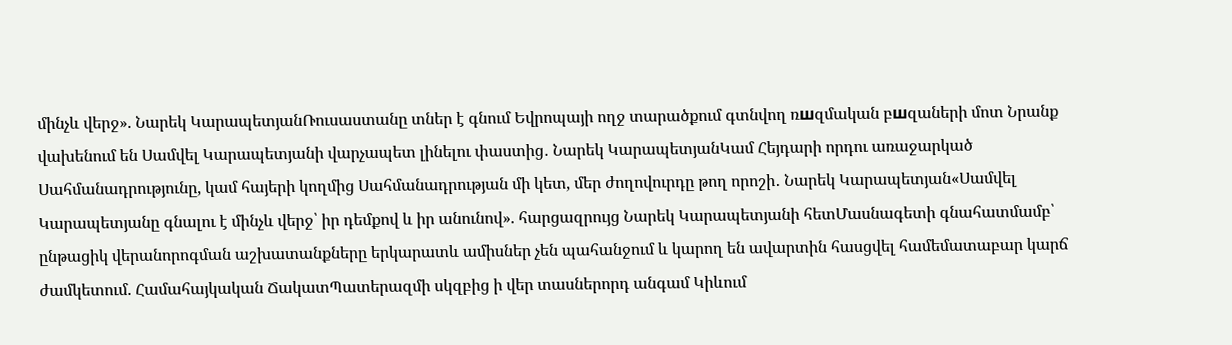մինչև վերջ». Նարեկ ԿարապետյանՌուսաստանը տներ է գնում Եվրոպայի ողջ տարածքում գտնվող ռшզմական բшզաների մոտ Նրանք վախենում են Սամվել Կարապետյանի վարչապետ լինելու փաստից․ Նարեկ ԿարապետյանԿամ Հեյդարի որդու առաջարկած Սահմանադրությունը, կամ հայերի կողմից Սահմանադրության մի կետ, մեր ժողովուրդը թող որոշի․ Նարեկ Կարապետյան«Սամվել Կարապետյանը գնալու է մինչև վերջ՝ իր դեմքով և իր անունով». հարցազրույց Նարեկ Կարապետյանի հետՄասնագետի գնահատմամբ՝ ընթացիկ վերանորոգման աշխատանքները երկարատև ամիսներ չեն պահանջում և կարող են ավարտին հասցվել համեմատաբար կարճ ժամկետում. Համահայկական ՃակատՊատերազմի սկզբից ի վեր տասներորդ անգամ Կիևում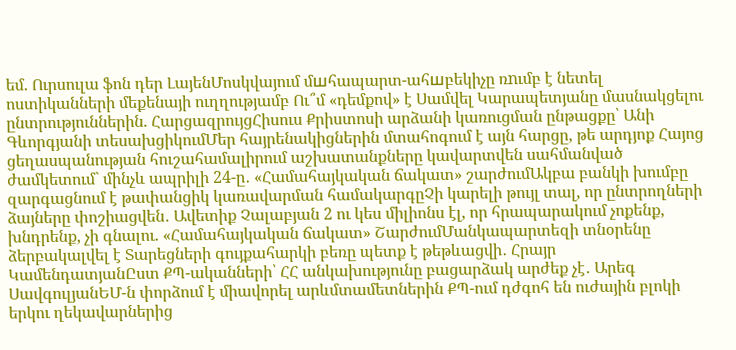եմ. Ուրսուլա ֆոն դեր ԼայենՄոսկվայում մшհապարտ-ահшբեկիչը ռnւմբ է նետել ոստիկանների մեքենայի ուղղությամբ Ու՞մ «դեմքով» է Սամվել Կարապետյանը մասնակցելու ընտրություններին. ՀարցազրույցՀիսուս Քրիստոսի արձանի կառուցման ընթացքը՝ Անի Գևորգյանի տեսախցիկումՄեր հայրենակիցներին մտահոգում է այն հարցը, թե արդյոք Հայոց ցեղասպանության հուշահամալիրում աշխատանքները կավարտվեն սահմանված ժամկետում` մինչև ապրիլի 24-ը․ «Համահայկական ճակատ» շարժումԱկբա բանկի խումբը զարգացնում է թափանցիկ կառավարման համակարգըՉի կարելի թույլ տալ, որ ընտրողների ձայները փոշիացվեն․ Ավետիք Չալաբյան 2 ու կես միլիոնս էլ, որ հրապարակում չոքենք, խնդրենք, չի գնալու. «Համահայկական ճակատ» ՇարժումՄանկապարտեզի տնօրենը ձերբակալվել է Տարեցների գույքահարկի բեռը պետք է թեթևացվի․ Հրայր ԿամենդատյանԸստ ՔՊ-ականների՝ ՀՀ անկախությունը բացարձակ արժեք չէ․ Արեգ ՍավգուլյանԵՄ-ն փորձում է միավորել արևմտամետներին ՔՊ-ում դժգոհ են ուժային բլոկի երկու ղեկավարներից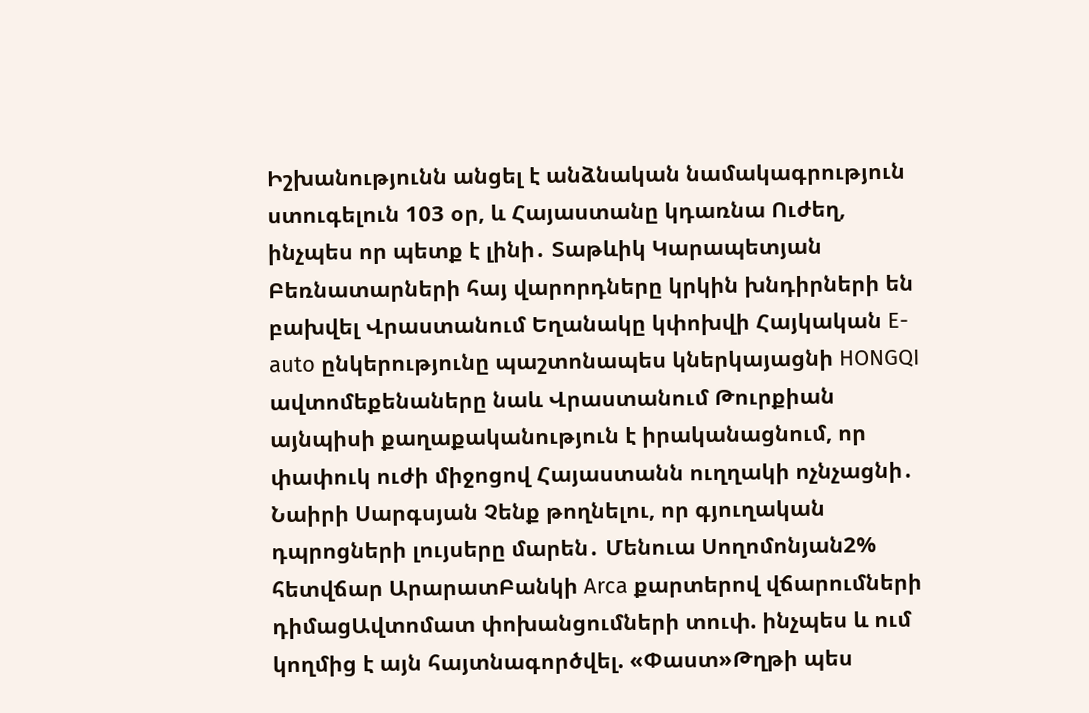Իշխանությունն անցել է անձնական նամակագրություն ստուգելուն 103 օր, և Հայաստանը կդառնա Ուժեղ, ինչպես որ պետք է լինի․ Տաթևիկ Կարապետյան Բեռնատարների հայ վարորդները կրկին խնդիրների են բախվել Վրաստանում Եղանակը կփոխվի Հայկական E-auto ընկերությունը պաշտոնապես կներկայացնի HONGQI ավտոմեքենաները նաև Վրաստանում Թուրքիան այնպիսի քաղաքականություն է իրականացնում, որ փափուկ ուժի միջոցով Հայաստանն ուղղակի ոչնչացնի․ Նաիրի Սարգսյան Չենք թողնելու, որ գյուղական դպրոցների լույսերը մարեն․ Մենուա Սողոմոնյան2% հետվճար ԱրարատԲանկի Arca քարտերով վճարումների դիմացԱվտոմատ փոխանցումների տուփ. ինչպես և ում կողմից է այն հայտնագործվել. «Փաստ»Թղթի պես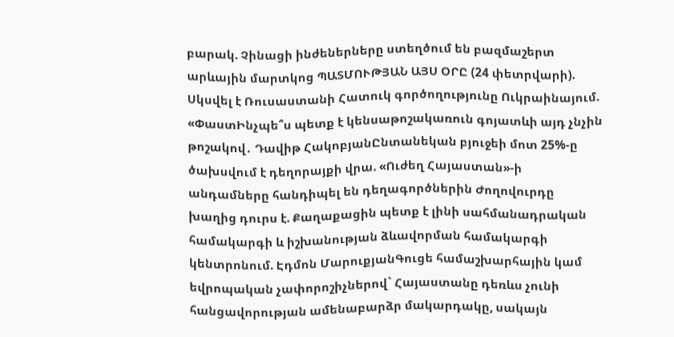բարակ. Չինացի ինժեներները ստեղծում են բազմաշերտ արևային մարտկոց ՊԱՏՄՈՒԹՅԱՆ ԱՅՍ ՕՐԸ (24 փետրվարի). Սկսվել է Ռուսաստանի Հատուկ գործողությունը Ուկրաինայում. «ՓաստԻնչպե՞ս պետք է կենսաթոշակառուն գոյատևի այդ չնչին թոշակով․ Դավիթ ՀակոբյանԸնտանեկան բյուջեի մոտ 25%-ը ծախսվում է դեղորայքի վրա. «Ուժեղ Հայաստան»-ի անդամները հանդիպել են դեղագործներին Ժողովուրդը խաղից դուրս է. Քաղաքացին պետք է լինի սահմանադրական համակարգի և իշխանության ձևավորման համակարգի կենտրոնում. Էդմոն ՄարուքյանԳուցե համաշխարհային կամ եվրոպական չափորոշիչներով` Հայաստանը դեռևս չունի հանցավորության ամենաբարձր մակարդակը, սակայն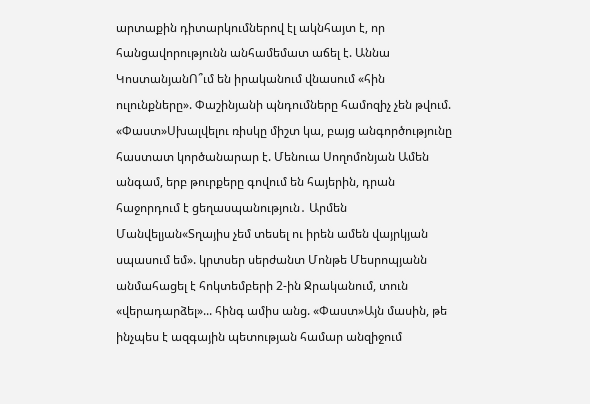արտաքին դիտարկումներով էլ ակնհայտ է, որ հանցավորությունն անհամեմատ աճել է. Աննա ԿոստանյանՈ՞ւմ են իրականում վնասում «հին ուլունքները». Փաշինյանի պնդումները համոզիչ չեն թվում. «Փաստ»Սխալվելու ռիսկը միշտ կա, բայց անգործությունը հաստատ կործանարար է. Մենուա Սողոմոնյան Ամեն անգամ, երբ թուրքերը գովում են հայերին, դրան հաջորդում է ցեղասպանություն․ Արմեն Մանվելյան«Տղայիս չեմ տեսել ու իրեն ամեն վայրկյան սպասում եմ». կրտսեր սերժանտ Մոնթե Մեսրոպյանն անմահացել է հոկտեմբերի 2-ին Ջրականում, տուն «վերադարձել»... հինգ ամիս անց. «Փաստ»Այն մասին, թե ինչպես է ազգային պետության համար անզիջում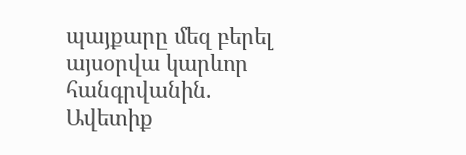պայքարը մեզ բերել այսօրվա կարևոր հանգրվանին. Ավետիք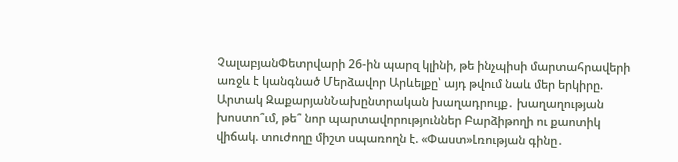ՉալաբյանՓետրվարի 26-ին պարզ կլինի, թե ինչպիսի մարտահրավերի առջև է կանգնած Մերձավոր Արևելքը՝ այդ թվում նաև մեր երկիրը. Արտակ ԶաքարյանՆախընտրական խաղադրույք․ խաղաղության խոստո՞ւմ, թե՞ նոր պարտավորություններ Բարձիթողի ու քաոտիկ վիճակ. տուժողը միշտ սպառողն է. «Փաստ»Լռության գինը․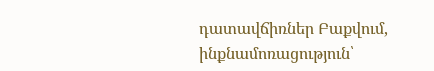դատավճիռներ Բաքվում, ինքնամոռացություն՝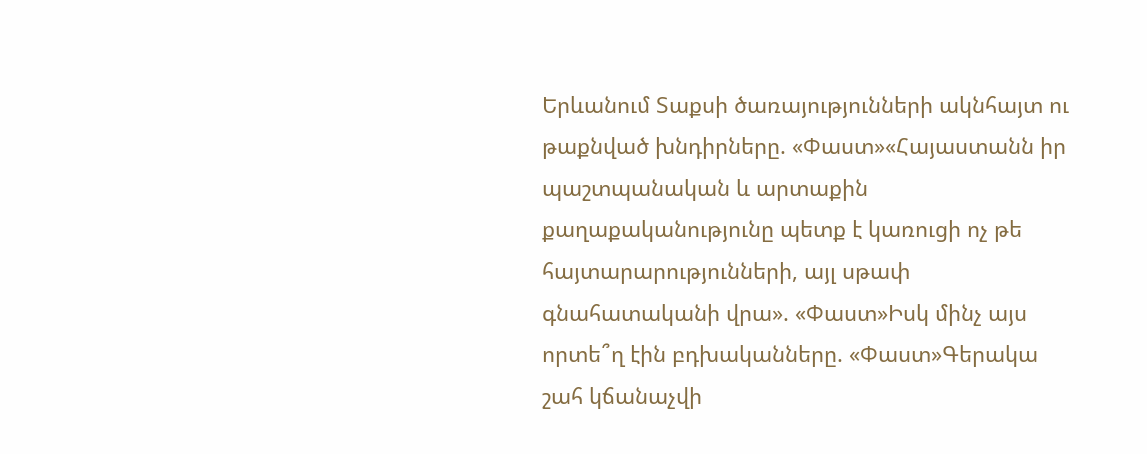Երևանում Տաքսի ծառայությունների ակնհայտ ու թաքնված խնդիրները. «Փաստ»«Հայաստանն իր պաշտպանական և արտաքին քաղաքականությունը պետք է կառուցի ոչ թե հայտարարությունների, այլ սթափ գնահատականի վրա». «Փաստ»Իսկ մինչ այս որտե՞ղ էին բդխականները. «Փաստ»Գերակա շահ կճանաչվի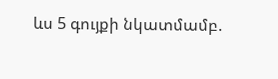ևս 5 գույքի նկատմամբ.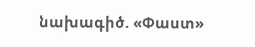նախագիծ. «Փաստ»